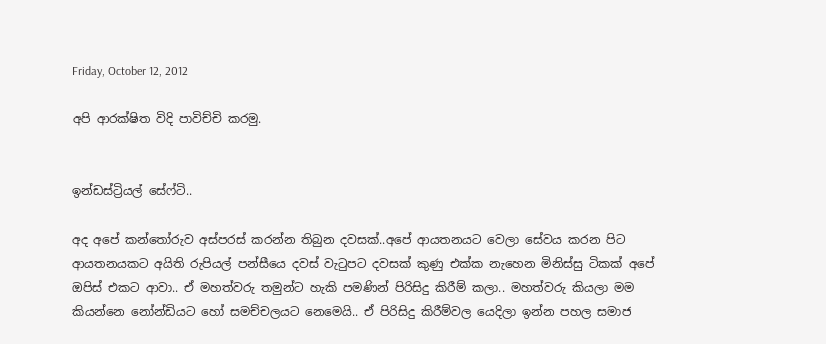Friday, October 12, 2012

අපි ආරක්ෂිත විදි පාවිච්චි කරමු.


ඉන්ඩස්ට්‍රියල් සේෆ්ටි..

අද අපේ කන්තෝරුව අස්පරස් කරන්න තිබුන දවසක්..අපේ ආයතනයට වෙලා සේවය කරන පිට ආයතනයකට අයිති රුපියල් පන්සීයෙ දවස් වැටුපට දවසක් කුණු එක්ක නැහෙන මිනිස්සු ටිකක් අපේ ඔපිස් එකට ආවා.. ඒ මහත්වරු තමුන්ට හැකි පමණින් පිරිසිදු කිරීම් කලා.. මහත්වරු කියලා මම කියන්නෙ නෝන්ඩියට හෝ සමච්චලයට නෙමෙයි.. ඒ පිරිසිදු කිරීම්වල යෙදිලා ඉන්න පහල සමාජ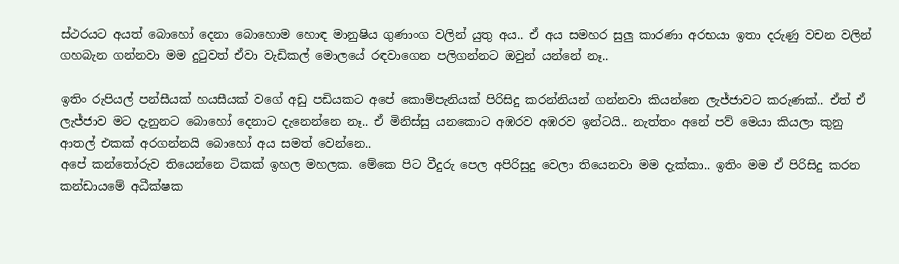ස්ථරයට අයත් බොහෝ දෙනා බොහොම හොඳ මානුෂිය ගුණාංග වලින් යුතු අය.. ඒ අය සමහර සුලු කාරණා අරභයා ඉතා දරුණු වචන වලින් ගහබැන ගන්නවා මම දුටුවත් ඒවා වැඩිකල් මොලයේ රඳවාගෙන පලිගන්නට ඔවුන් යන්නේ නෑ..

ඉතිං රුපියල් පන්සීයක් හයසීයක් වගේ අඩු පඩියකට අපේ කොම්පැනියක් පිරිසිදු කරන්නියන් ගන්නවා කියන්නෙ ලැජ්ජාවට කරුණක්.. ඒත් ඒ ලැජ්ජාව මට දැනුනට බොහෝ දෙනාට දැනෙන්නෙ නෑ.. ඒ මිනිස්සු යනකොට අඹරව අඹරව ඉන්ටයි.. නැත්තං අනේ පව් මෙයා කියලා කුනු ආතල් එකක් අරගන්නයි බොහෝ අය සමත් වෙන්නෙ..
අපේ කන්තෝරුව තියෙන්නෙ ටිකක් ඉහල මහලක. මේකෙ පිට වීදුරු පෙල අපිරිසුදු වෙලා තියෙනවා මම දැක්කා.. ඉතිං මම ඒ පිරිසිදු කරන කන්ඩායමේ අධීක්ෂක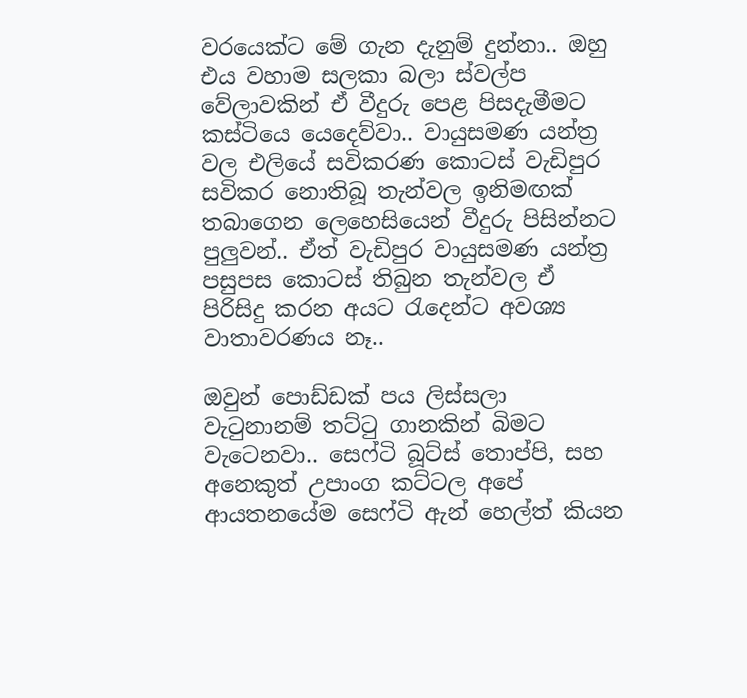වරයෙක්ට මේ ගැන දැනුම් දුන්නා.. ඔහු එය වහාම සලකා බලා ස්වල්ප වේලාවකින් ඒ වීදුරු පෙළ පිසදැමීමට කස්ටියෙ යෙදෙව්වා.. වායුසමණ යන්ත්‍ර වල එලියේ සවිකරණ කොටස් වැඩිපුර සවිකර නොතිබූ තැන්වල ඉනිමඟක් තබාගෙන ලෙහෙසියෙන් වීදුරු පිසින්නට පුලුවන්.. ඒත් වැඩිපුර වායුසමණ යන්ත්‍ර පසුපස කොටස් තිබුන තැන්වල ඒ පිරිසිදු කරන අයට රැදෙන්ට අවශ්‍ය වාතාවරණය නෑ..

ඔවුන් පොඩ්ඩක් පය ලිස්සලා වැටුනානම් තට්ටු ගානකින් බිමට වැටෙනවා.. සෙෆ්ටි බූට්ස් තොප්පි, සහ අනෙකුත් උපාංග කට්ටල අපේ ආයතනයේම සෙෆ්ටි ඇන් හෙල්ත් කියන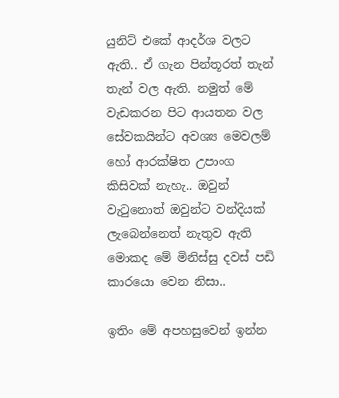යුනිට් එකේ ආදර්ශ වලට ඇති.. ඒ ගැන පින්තූරත් තැන් තැන් වල ඇති. නමුත් මේ වැඩකරන පිට ආයතන වල සේවකයින්ට අවශ්‍ය මෙවලම් හෝ ආරක්ෂිත උපාංග කිසිවක් නැහැ.. ඔවුන් වැටුනොත් ඔවුන්ට වන්දියක් ලැබෙන්නෙත් නැතුව ඇති මොකද මේ මිනිස්සු දවස් පඩි කාරයො වෙන නිසා..

ඉතිං මේ අපහසුවෙන් ඉන්න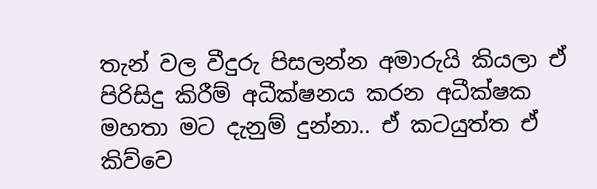තැන් වල වීදුරු පිසලන්න අමාරුයි කියලා ඒ පිරිසිදු කිරීම් අධීක්ෂනය කරන අධීක්ෂක මහතා මට දැනුම් දුන්නා.. ඒ කටයුත්ත ඒ කිව්වෙ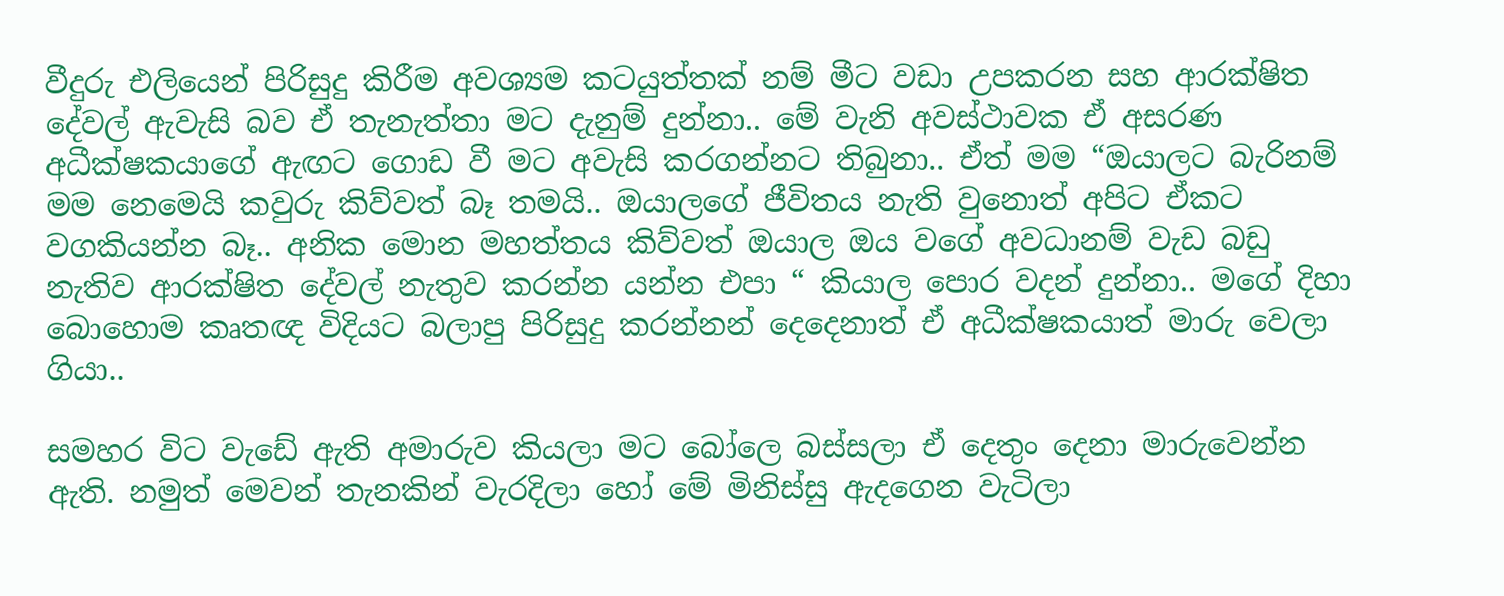වීදුරු එලියෙන් පිරිසුදු කිරීම අවශ්‍යම කටයුත්තක් නම් මීට වඩා උපකරන සහ ආරක්ෂිත දේවල් ඇවැසි බව ඒ තැනැත්තා මට දැනුම් දුන්නා.. මේ වැනි අවස්ථාවක ඒ අසරණ අධීක්ෂකයාගේ ඇඟට ගොඩ වී මට අවැසි කරගන්නට තිබුනා.. ඒත් මම “ඔයාලට බැරිනම් මම නෙමෙයි කවුරු කිව්වත් බෑ තමයි.. ඔයාලගේ ජීවිතය නැති වුනොත් අපිට ඒකට වගකියන්න බෑ.. අනික මොන මහත්තය කිව්වත් ඔයාල ඔය වගේ අවධානම් වැඩ බඩු නැතිව ආරක්ෂිත දේවල් නැතුව කරන්න යන්න එපා “ කියාල පොර වදන් දුන්නා.. මගේ දිහා බොහොම කෘතඥ විදියට බලාපු පිරිසුදු කරන්නන් දෙදෙනාත් ඒ අධීක්ෂකයාත් මාරු වෙලා ගියා..

සමහර විට වැඩේ ඇති අමාරුව කියලා මට බෝලෙ බස්සලා ඒ දෙතුං දෙනා මාරුවෙන්න ඇති. නමුත් මෙවන් තැනකින් වැරදිලා හෝ මේ මිනිස්සු ඇදගෙන වැටිලා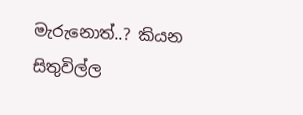මැරුනොත්..? කියන සිතුවිල්ල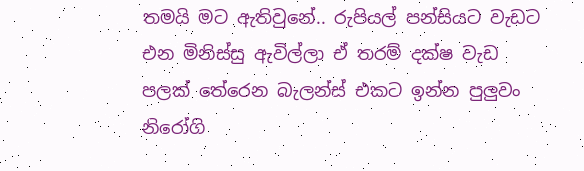තමයි මට ඇතිවුනේ.. රුපියල් පන්සියට වැඩට එන මිනිස්සු ඇවිල්ලා ඒ තරම් දක්ෂ වැඩ පලක් තේරෙන බැලන්ස් එකට ඉන්න පුලුවං නිරෝගි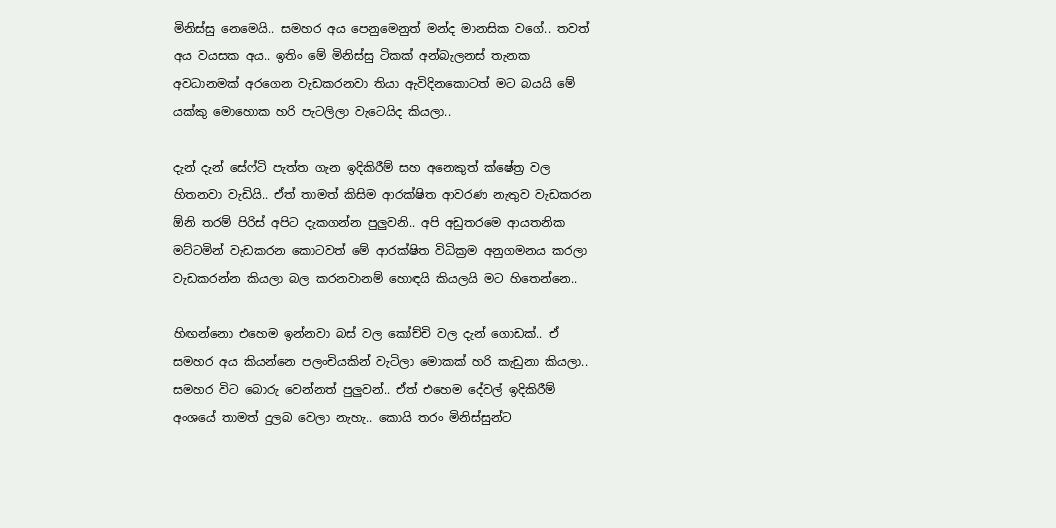මිනිස්සු නෙමෙයි.. සමහර අය පෙනුමෙනුත් මන්ද මානසික වගේ.. තවත් අය වයසක අය.. ඉතිං මේ මිනිස්සු ටිකක් අන්බැලනස් තැනක අවධානමක් අරගෙන වැඩකරනවා තියා ඇවිදිනකොටත් මට බයයි මේ යක්කු මොහොක හරි පැටලිලා වැටෙයිද කියලා..

දැන් දැන් සේෆ්ටි පැත්ත ගැන ඉදිකිරීම් සහ අනෙකුත් ක්ෂේත්‍ර වල හිතනවා වැඩියි.. ඒත් තාමත් කිසිම ආරක්ෂිත ආවරණ නැතුව වැඩකරන ඕනි තරම් පිරිස් අපිට දැකගන්න පුලුවනි.. අපි අඩුතරමෙ ආයතනික මට්ටමින් වැඩකරන කොටවත් මේ ආරක්ෂිත විධික්‍රම අනුගමනය කරලා වැඩකරන්න කියලා බල කරනවානම් හොඳයි කියලයි මට හිතෙන්නෙ..

හිඟන්නො එහෙම ඉන්නවා බස් වල කෝච්චි වල දැන් ගොඩක්.. ඒ සමහර අය කියන්නෙ පලංචියකින් වැටිලා මොකක් හරි කැඩුනා කියලා.. සමහර විට බොරු වෙන්නත් පුලුවන්.. ඒත් එහෙම දේවල් ඉදිකිරීම් අංශයේ තාමත් දුලබ වෙලා නැහැ.. කොයි තරං මිනිස්සුන්ට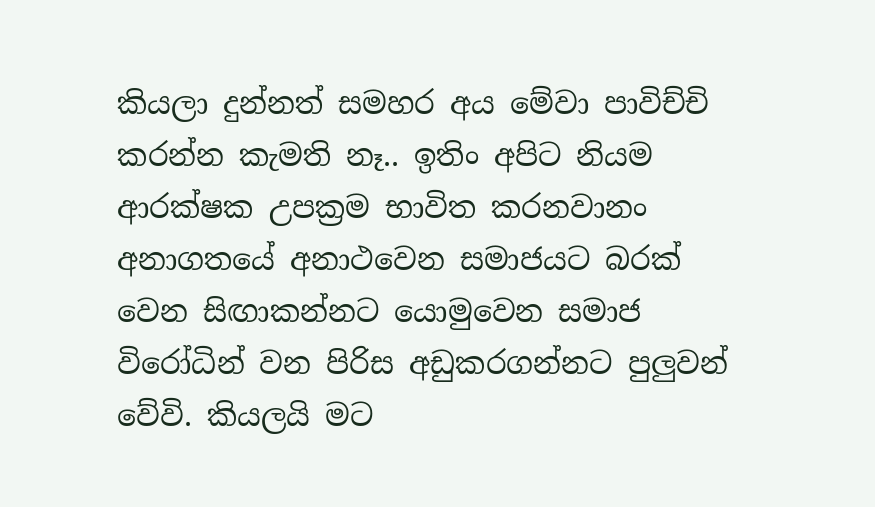කියලා දුන්නත් සමහර අය මේවා පාවිච්චි කරන්න කැමති නෑ.. ඉතිං අපිට නියම ආරක්ෂක උපක්‍රම භාවිත කරනවානං අනාගතයේ අනාථවෙන සමාජයට බරක් වෙන සිඟාකන්නට යොමුවෙන සමාජ විරෝධින් වන පිරිස අඩුකරගන්නට පුලුවන් වේවි. කියලයි මට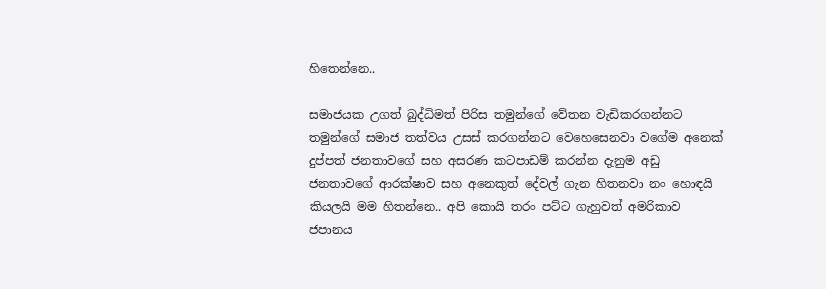හිතෙන්නෙ..

සමාජයක උගත් බුද්ධිමත් පිරිස තමුන්ගේ වේතන වැඩිකරගන්නට තමුන්ගේ සමාජ තත්වය උසස් කරගන්නට වෙහෙසෙනවා වගේම අනෙක් දුප්පත් ජනතාවගේ සහ අසරණ කටපාඩම් කරන්න දැනුම අඩු ජනතාවගේ ආරක්ෂාව සහ අනෙකුත් දේවල් ගැන හිතනවා නං හොඳයි කියලයි මම හිතන්නෙ.. අපි කොයි තරං පට්ට ගැහුවත් අමරිකාව ජපානය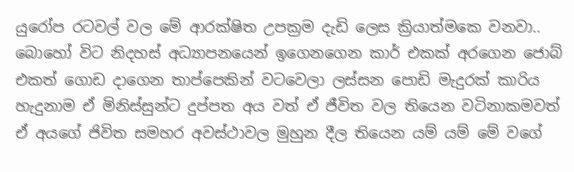යුරෝප රටවල් වල මේ ආරක්ෂිත උපක්‍රම දැඩි ලෙස ක්‍රියාත්මකෙ වනවා.. බොහෝ විට නිදහස් අධ්‍යාපනයෙන් ඉගෙනගෙන කාර් එකක් අරගෙන ජොබ් එකත් ගොඩ දාගෙන තාප්පෙකින් වටවෙලා ලස්සන පොඩි මැදුරක් කාරිය හැදුනාම ඒ මිනිස්සුන්ට දුප්පත අය වත් ඒ ජීවිත වල තියෙන වටිනාකමවත් ඒ අයගේ ජිවිත සමහර අවස්ථාවල මුහුන දීල තියෙන යම් යම් මේ වගේ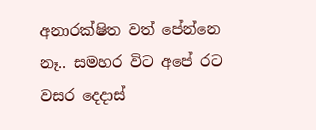අනාරක්ෂිත වත් පේන්නෙ නෑ.. සමහර විට අපේ රට වසර දෙදාස්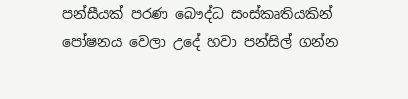පන්සීයක් පරණ බෞද්ධ සංස්කෘතියකින් පෝෂනය වෙලා උදේ හවා පන්සිල් ගන්න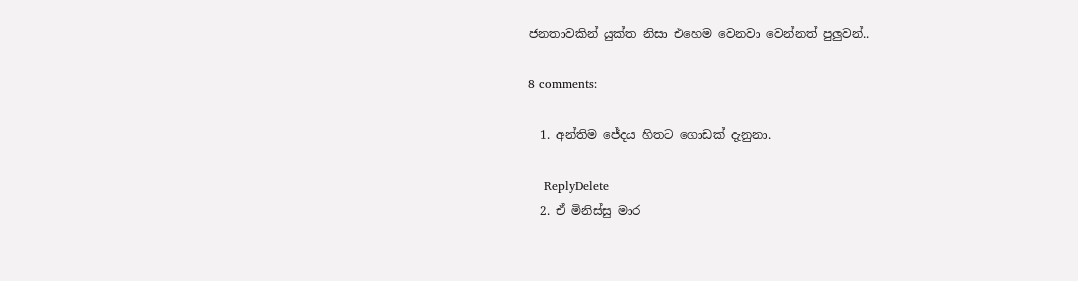ජනතාවකින් යුක්ත නිසා එහෙම වෙනවා වෙන්නත් පුලුවන්..

8 comments:

  1. අන්තිම ජේදය හිතට ගොඩක් දැනුනා.

    ReplyDelete
  2. ඒ මිනිස්සු මාර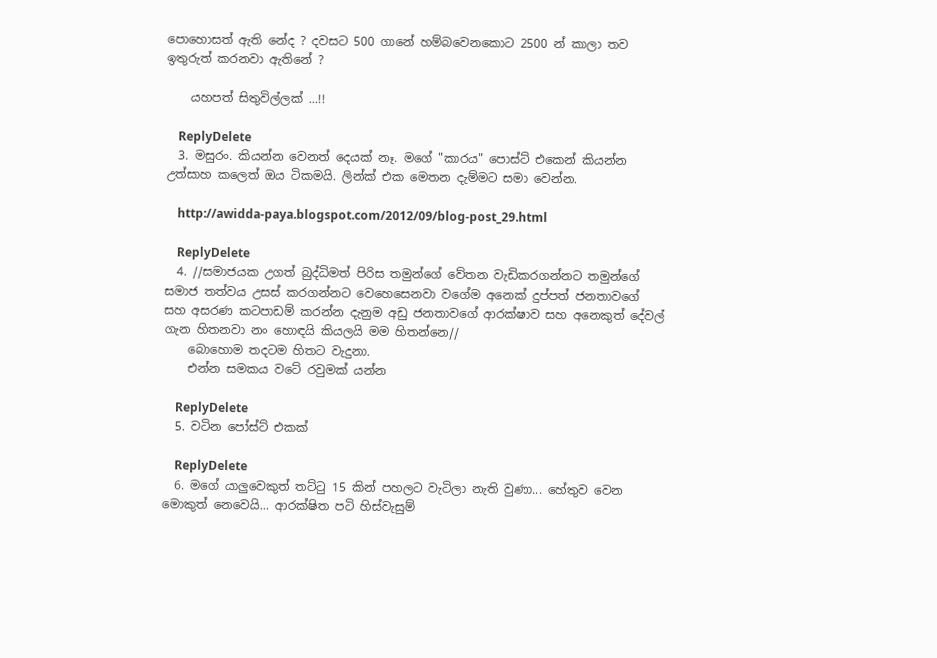පොහොසත් ඇති නේද ? දවසට 500 ගානේ හම්බවෙනකොට 2500 න් කාලා තව ඉතුරුත් කරනවා ඇතිනේ ?

    යහපත් සිතුවිල්ලක් ...!!

    ReplyDelete
  3. මසුරං. කියන්න වෙනත් දෙයක් නෑ. මගේ "කාරය" පොස්ට් එකෙන් කියන්න උත්සාහ කලෙත් ඔය ටිකමයි. ලින්ක් එක මෙතන දැම්මට සමා වෙන්න.

    http://awidda-paya.blogspot.com/2012/09/blog-post_29.html

    ReplyDelete
  4. //සමාජයක උගත් බුද්ධිමත් පිරිස තමුන්ගේ වේතන වැඩිකරගන්නට තමුන්ගේ සමාජ තත්වය උසස් කරගන්නට වෙහෙසෙනවා වගේම අනෙක් දුප්පත් ජනතාවගේ සහ අසරණ කටපාඩම් කරන්න දැනුම අඩු ජනතාවගේ ආරක්ෂාව සහ අනෙකුත් දේවල් ගැන හිතනවා නං හොඳයි කියලයි මම හිතන්නෙ//
    බොහොම තදටම හිතට වැදුනා.
    එන්න සමකය වටේ රවුමක් යන්න

    ReplyDelete
  5. වටින පෝස්ට් එකක්

    ReplyDelete
  6. ම‍ගේ යාලුවෙකුත් තට්ටු 15 කින් පහලට වැටිලා නැති වුණා... හේතුව වෙන මොකුත් නෙවෙයි... ආරක්ෂිත පටි හිස්වැසුම්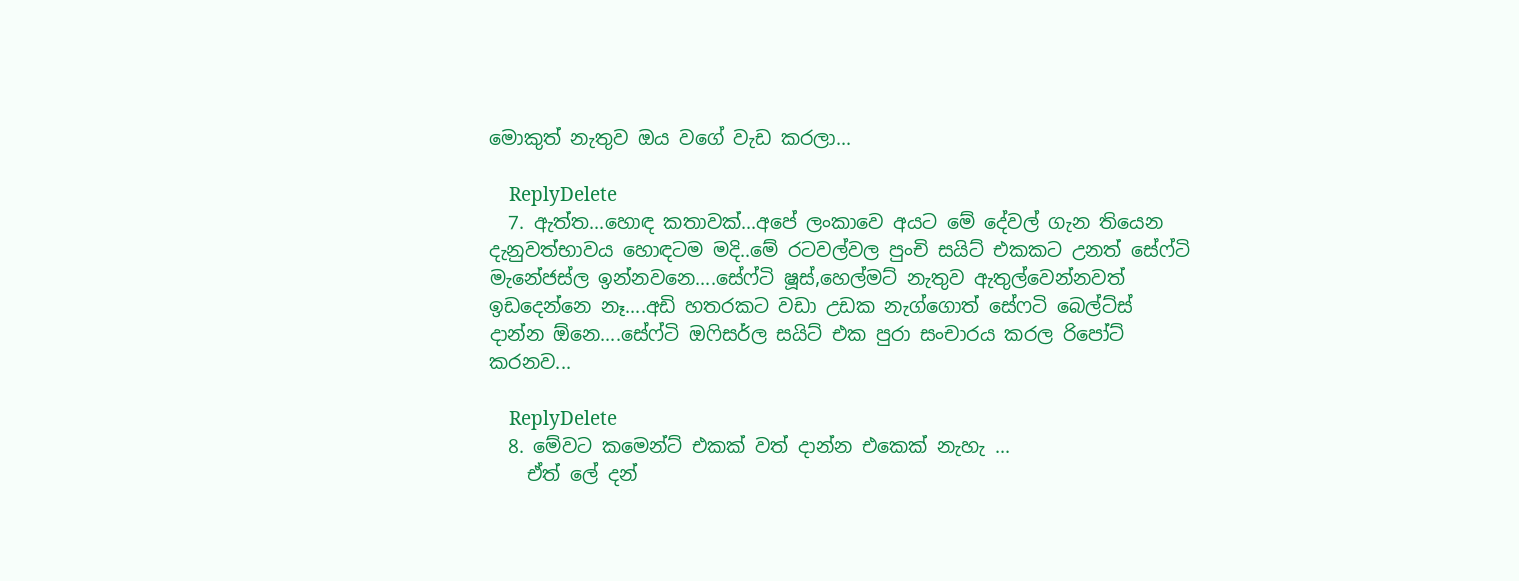මොකුත් නැතුව ඔය වගේ වැඩ කරලා...

    ReplyDelete
  7. ඇත්ත...හොඳ කතාවක්...අපේ ලංකාවෙ අයට මේ දේවල් ගැන තියෙන දැනුවත්භාවය හොඳටම මදි..මේ රටවල්වල පුංචි සයිට් එකකට උනත් සේෆ්ටි මැනේජස්ල ඉන්නවනෙ....සේෆ්ටි ෂූස්,හෙල්මට් නැතුව ඇතුල්වෙන්නවත් ඉඩදෙන්නෙ නෑ....අඩි හතරකට වඩා උඩක නැග්ගොත් සේෆටි බෙල්ට්ස් දාන්න ඕනෙ....සේෆ්ටි ඔෆිසර්ල සයිට් එක පුරා සංචාරය කරල රිපෝට් කරනව...

    ReplyDelete
  8. මේවට කමෙන්ට් එකක් වත් දාන්න එකෙක් නැහැ ...
    ඒත් ලේ දන්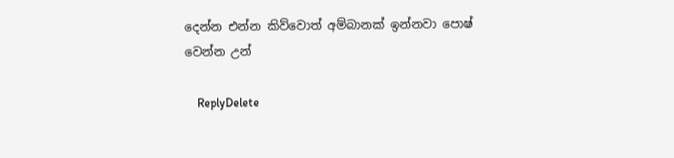දෙන්න එන්න කිව්වොත් අම්බානක් ඉන්නවා පොෂ් වෙන්න උන්

    ReplyDelete